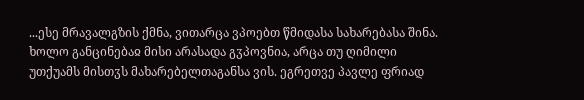...ესე მრავალგზის ქმნა, ვითარცა ვპოებთ წმიდასა სახარებასა შინა. ხოლო განცინებაჲ მისი არასადა გჳპოვნია, არცა თუ ღიმილი უთქუამს მისთჳს მახარებელთაგანსა ვის. ეგრეთვე პავლე ფრიად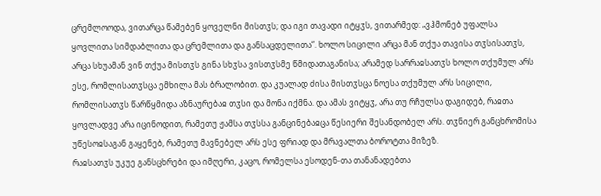ცრემლოოდა, ვითარცა წამებენ ყოველნი მისთჳს; და იგი თავადი იტყჳს, ვითარმედ: „ვჰმონებ უფალსა ყოვლითა სიმდაბლითა და ცრემლითა და განსაცდელითა“. ხოლო სიცილი არცა მან თქუა თავისა თჳსისათჳს, არცა სხუამან ვინ თქუა მისთჳს გინა სხჳსა ვისთჳსმე წმიდათაგანისა; არამედ სარრაჲსათჳს ხოლო თქუმულ არს ესე, რომლისათჳსცა ემხილა მას ბრალობით. და კუალად ძისა მისთჳსცა ნოესა თქუმულ არს სიცილი, რომლისათჳს წარწყმიდა აზნაურებაჲ თჳსი და მონა იქმნა. და ამას ვიტყჳ, არა თუ რჩულსა დაგიდებ, რაჲთა ყოვლადვე არა იცინოდით, რამეთუ ჟამსა თჳსსა განცინებაჲცა წესიერი შესანდობელ არს. თჳნიერ განცხრომისა უწესოჲსაგან გაყენებ, რამეთუ მავნებელ არს ესე ფრიად და მრავალთა ბოროტთა მიზეზ.
რაჲსათჳს უკუე განსცხრები და იმღერი, კაცო, რომელსა ესოდენ-თა თანანადებთა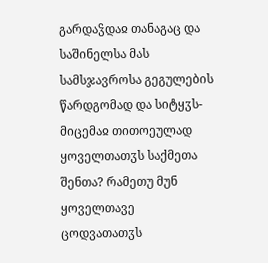გარდაჴდაჲ თანაგაც და საშინელსა მას სამსჯავროსა გეგულების წარდგომად და სიტყჳს-მიცემაჲ თითოეულად ყოველთათჳს საქმეთა შენთა? რამეთუ მუნ ყოველთავე ცოდვათათჳს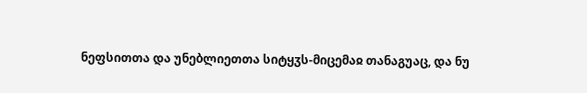ნეფსითთა და უნებლიეთთა სიტყჳს-მიცემაჲ თანაგუაც, და ნუ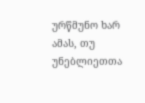ურწმუნო ხარ ამას, თუ უნებლიეთთა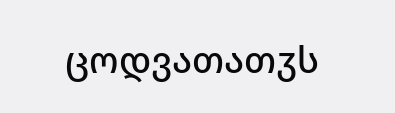ცოდვათათჳს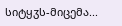სიტყჳს-მიცემა...